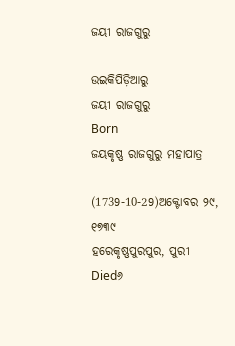ଜୟୀ ରାଜଗୁରୁ

ଉଇକିପିଡ଼ିଆ‌ରୁ
ଜୟୀ ରାଜଗୁରୁ
Born
ଜୟକୃଷ୍ଣ ରାଜଗୁରୁ ମହାପାତ୍ର

(1739-10-29)ଅକ୍ଟୋବର ୨୯, ୧୭୩୯
ହରେକୃଷ୍ଣପୁରପୁର, ପୁରୀ
Died୬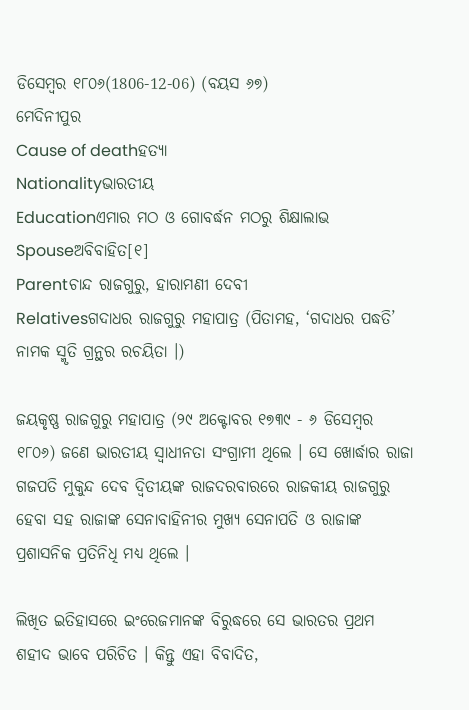ଡିସେମ୍ବର ୧୮୦୬(1806-12-06) (ବୟସ ୬୭)
ମେଦିନୀପୁର
Cause of deathହତ୍ୟା
Nationalityଭାରତୀୟ
Educationଏମାର ମଠ ଓ ଗୋବର୍ଦ୍ଧନ ମଠରୁ ଶିକ୍ଷାଲାଭ
Spouseଅବିବାହିତ[୧]
Parentଚାନ୍ଦ ରାଜଗୁରୁ, ହାରାମଣୀ ଦେବୀ
Relativesଗଦାଧର ରାଜଗୁରୁ ମହାପାତ୍ର (ପିତାମହ, ‘ଗଦାଧର ପଦ୍ଧତି’ ନାମକ ସ୍ମୃତି ଗ୍ରନ୍ଥର ରଚୟିତା ।)

ଜୟକୃଷ୍ଣ ରାଜଗୁରୁ ମହାପାତ୍ର (୨୯ ଅକ୍ଟୋବର ୧୭୩୯ - ୬ ଡିସେମ୍ବର ୧୮୦୬) ଜଣେ ଭାରତୀୟ ସ୍ୱାଧୀନତା ସଂଗ୍ରାମୀ ଥିଲେ । ସେ ଖୋର୍ଦ୍ଧାର ରାଜା ଗଜପତି ମୁକୁନ୍ଦ ଦେବ ଦ୍ୱିତୀୟଙ୍କ ରାଜଦରବାରରେ ରାଜକୀୟ ରାଜଗୁରୁ ହେବା ସହ ରାଜାଙ୍କ ସେନାବାହିନୀର ମୁଖ୍ୟ ସେନାପତି ଓ ରାଜାଙ୍କ ପ୍ରଶାସନିକ ପ୍ରତିନିଧି ମଧ୍ୟ ଥିଲେ ।

ଲିଖିତ ଇତିହାସରେ ଇଂରେଜମାନଙ୍କ ବିରୁଦ୍ଧରେ ସେ ଭାରତର ପ୍ରଥମ ଶହୀଦ ଭାବେ ପରିଚିତ । କିନ୍ତୁ ଏହା ବିବାଦିତ,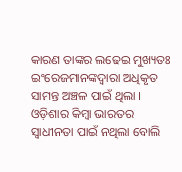କାରଣ ତାଙ୍କର ଲଢେଇ ମୁଖ୍ୟତଃ ଇଂରେଜମାନଙ୍କଦ୍ୱାରା ଅଧିକୃତ ସାମନ୍ତ ଅଞ୍ଚଳ ପାଇଁ ଥିଲା । ଓଡ଼ିଶାର କିମ୍ବା ଭାରତର ସ୍ୱାଧୀନତା ପାଇଁ ନଥିଲା ବୋଲି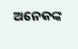ଅନେକଙ୍କ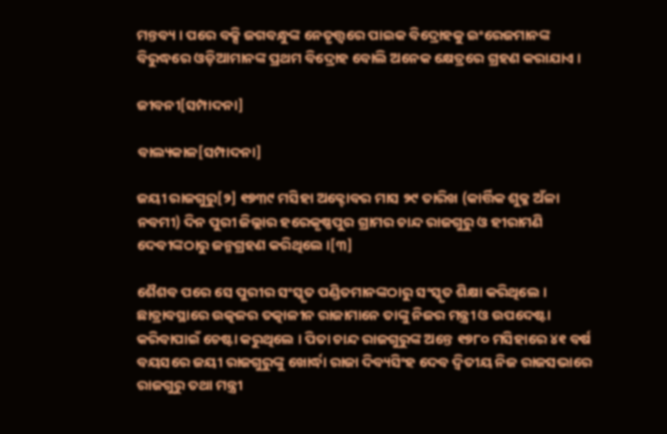ମନ୍ତବ୍ୟ । ପରେ ବକ୍ସି ଜଗବନ୍ଧୁଙ୍କ ନେତୃତ୍ତ୍ୱରେ ପାଇକ ବିଦ୍ରୋହକୁ ଇଂରେଜମାନଙ୍କ ବିରୁଦ୍ଧରେ ଓଡ଼ିଆମାନଙ୍କ ପ୍ରଥମ ବିଦ୍ରୋହ ବୋଲି ଅନେକ କ୍ଷେତ୍ରରେ ଗ୍ରହଣ କରାଯାଏ ।

ଜୀବନୀ[ସମ୍ପାଦନା]

ବାଲ୍ୟକାଳ[ସମ୍ପାଦନା]

ଜୟୀ ରାଜଗୁରୁ[୨] ୧୭୩୯ ମସିହା ଅକ୍ଟୋବର ମାସ ୨୯ ତାରିଖ (କାର୍ତ୍ତିକ ଶୁକ୍ଳ ଅଁଳା ନବମୀ) ଦିନ ପୁରୀ ଜିଲ୍ଲାର ହରେକୃଷ୍ଣପୁର ଗ୍ରାମର ଚାନ୍ଦ ରାଜଗୁରୁ ଓ ହୀରାମଣି ଦେବୀଙ୍କଠାରୁ ଜନ୍ମଗ୍ରହଣ କରିଥିଲେ ।[୩]

ଶୈଶବ ପରେ ସେ ପୁରୀର ସଂସ୍କୃତ ପଣ୍ଡିତମାନଙ୍କଠାରୁ ସଂସ୍କୃତ ଶିକ୍ଷା କରିଥିଲେ । ଛାତ୍ରାବସ୍ଥାରେ ଉତ୍କଳର ତତ୍କାଳୀନ ରାଜାମାନେ ତାଙ୍କୁ ନିଜର ମନ୍ତ୍ରୀ ଓ ଉପଦେଷ୍ଟା କରିବାପାଇଁ ଚେଷ୍ଟା କରୁଥିଲେ । ପିତା ଚାନ୍ଦ ରାଜଗୁରୁଙ୍କ ଅନ୍ତେ ୧୭୮୦ ମସିହାରେ ୪୧ ବର୍ଷ ବୟସରେ ଜୟୀ ରାଜଗୁରୁଙ୍କୁ ଖୋର୍ଦ୍ଧା ରାଜା ଦିବ୍ୟସିଂହ ଦେବ ଦ୍ୱିତୀୟ ନିଜ ରାଜସଭାରେ ରାଜଗୁରୁ ତଥା ମନ୍ତ୍ରୀ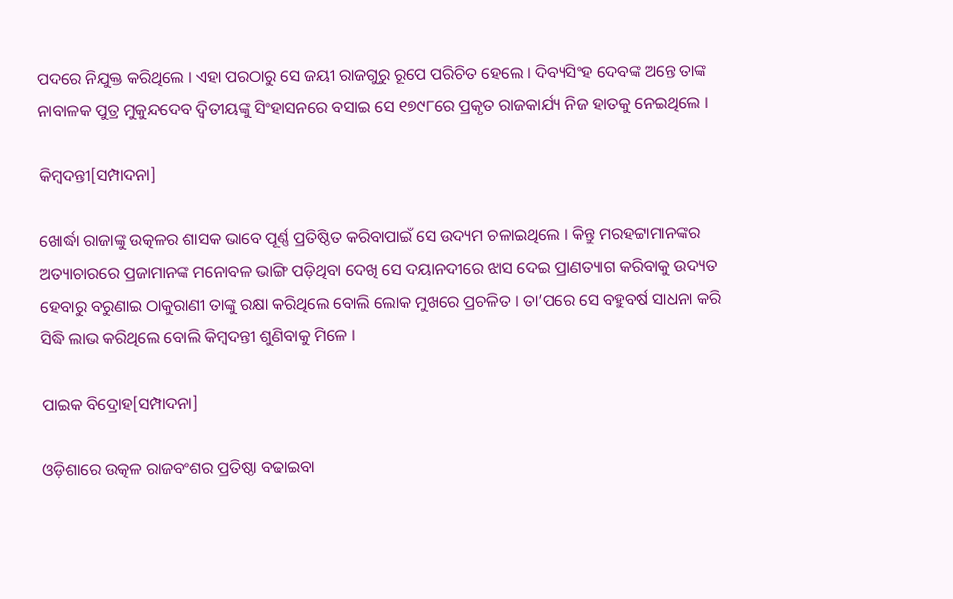ପଦରେ ନିଯୁକ୍ତ କରିଥିଲେ । ଏହା ପରଠାରୁ ସେ ଜୟୀ ରାଜଗୁରୁ ରୂପେ ପରିଚିତ ହେଲେ । ଦିବ୍ୟସିଂହ ଦେବଙ୍କ ଅନ୍ତେ ତାଙ୍କ ନାବାଳକ ପୁତ୍ର ମୁକୁନ୍ଦଦେବ ଦ୍ୱିତୀୟଙ୍କୁ ସିଂହାସନରେ ବସାଇ ସେ ୧୭୯୮ରେ ପ୍ରକୃତ ରାଜକାର୍ଯ୍ୟ ନିଜ ହାତକୁ ନେଇଥିଲେ ।

କିମ୍ବଦନ୍ତୀ[ସମ୍ପାଦନା]

ଖୋର୍ଦ୍ଧା ରାଜାଙ୍କୁ ଉତ୍କଳର ଶାସକ ଭାବେ ପୂର୍ଣ୍ଣ ପ୍ରତିଷ୍ଠିତ କରିବାପାଇଁ ସେ ଉଦ୍ୟମ ଚଳାଇଥିଲେ । କିନ୍ତୁ ମରହଟ୍ଟାମାନଙ୍କର ଅତ୍ୟାଚାରରେ ପ୍ରଜାମାନଙ୍କ ମନୋବଳ ଭାଙ୍ଗି ପଡ଼ିଥିବା ଦେଖି ସେ ଦୟାନଦୀରେ ଝାସ ଦେଇ ପ୍ରାଣତ୍ୟାଗ କରିବାକୁ ଉଦ୍ୟତ ହେବାରୁ ବରୁଣାଇ ଠାକୁରାଣୀ ତାଙ୍କୁ ରକ୍ଷା କରିଥିଲେ ବୋଲି ଲୋକ ମୁଖରେ ପ୍ରଚଳିତ । ତା’ପରେ ସେ ବହୁବର୍ଷ ସାଧନା କରି ସିଦ୍ଧି ଲାଭ କରିଥିଲେ ବୋଲି କିମ୍ବଦନ୍ତୀ ଶୁଣିବାକୁ ମିଳେ ।

ପାଇକ ବିଦ୍ରୋହ[ସମ୍ପାଦନା]

ଓଡ଼ିଶାରେ ଉତ୍କଳ ରାଜବଂଶର ପ୍ରତିଷ୍ଠା ବଢାଇବା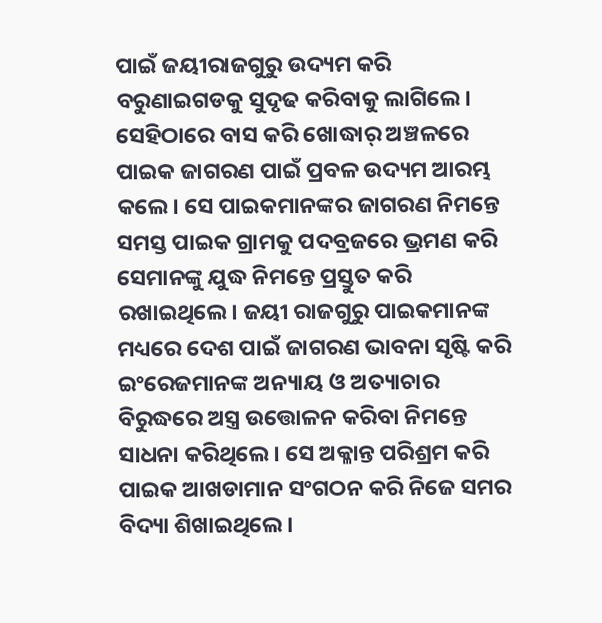ପାଇଁ ଜୟୀରାଜଗୁରୁ ଉଦ୍ୟମ କରି ବରୁଣାଇଗଡକୁ ସୁଦୃଢ କରିବାକୁ ଲାଗିଲେ। ସେହିଠାରେ ବାସ କରି ଖୋଦ୍ଧାର୍ ଅଞ୍ଚଳରେ ପାଇକ ଜାଗରଣ ପାଇଁ ପ୍ରବଳ ଉଦ୍ୟମ ଆରମ୍ଭ କଲେ। ସେ ପାଇକମାନଙ୍କର ଜାଗରଣ ନିମନ୍ତେ ସମସ୍ତ ପାଇକ ଗ୍ରାମକୁ ପଦବ୍ରଜରେ ଭ୍ରମଣ କରି ସେମାନଙ୍କୁ ଯୁଦ୍ଧ ନିମନ୍ତେ ପ୍ରସ୍ତୁତ କରି ରଖାଇଥିଲେ। ଜୟୀ ରାଜଗୁରୁ ପାଇକମାନଙ୍କ ମଧ୍ୟରେ ଦେଶ ପାଇଁ ଜାଗରଣ ଭାବନା ସୃଷ୍ଟି କରି ଇଂରେଜମାନଙ୍କ ଅନ୍ୟାୟ ଓ ଅତ୍ୟାଚାର ବିରୁଦ୍ଧରେ ଅସ୍ତ୍ର ଉତ୍ତୋଳନ କରିବା ନିମନ୍ତେ ସାଧନା କରିଥିଲେ। ସେ ଅକ୍ଳାନ୍ତ ପରିଶ୍ରମ କରି ପାଇକ ଆଖଡାମାନ ସଂଗଠନ କରି ନିଜେ ସମର ବିଦ୍ୟା ଶିଖାଇଥିଲେ।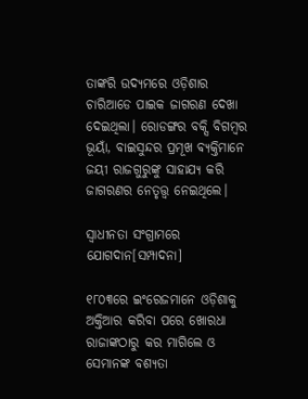ତାଙ୍କରି ଉଦ୍ୟମରେ ଓଡ଼ିଶାର ଚାରିଆଡେ ପାଇକ ଜାଗରଣ ଦେଖା ଦେଇଥିଲା। ରୋଡଙ୍ଗର ବକ୍ସି ବିଗମ୍ବର ଭୂୟାଁ, ବାଇସୁନ୍ଦର ପ୍ରମୂଖ ବ୍ୟକ୍ତିମାନେ ଜୟୀ ରାଜଗୁରୁଙ୍କୁ ସାହାଯ୍ୟ କରି ଜାଗରଣର ନେତୃତ୍ତ୍ୱ ନେଇଥିଲେ।

ସ୍ୱାଧୀନତା ସଂଗ୍ରାମରେ ଯୋଗଦାନ[ସମ୍ପାଦନା]

୧୮୦୩ରେ ଇଂରେଜମାନେ ଓଡ଼ିଶାକୁ ଅକ୍ତିଆର କରିବା ପରେ ଖୋରଧା ରାଜାଙ୍କଠାରୁ କର ମାଗିଲେ ଓ ସେମାନଙ୍କ ବଶ୍ୟତା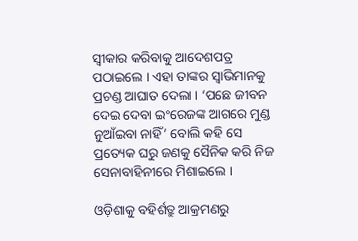ସ୍ୱୀକାର କରିବାକୁ ଆଦେଶପତ୍ର ପଠାଇଲେ । ଏହା ତାଙ୍କର ସ୍ୱାଭିମାନକୁ ପ୍ରଚଣ୍ଡ ଆଘାତ ଦେଲା । ‘ପଛେ ଜୀବନ ଦେଇ ଦେବା ଇଂରେଜଙ୍କ ଆଗରେ ମୁଣ୍ଡ ନୁଆଁଇବା ନାହିଁ’ ବୋଲି କହି ସେ ପ୍ରତ୍ୟେକ ଘରୁ ଜଣକୁ ସୈନିକ କରି ନିଜ ସେନାବାହିନୀରେ ମିଶାଇଲେ ।

ଓଡ଼ିଶାକୁ ବହିର୍ଶତ୍ରୁ ଆକ୍ରମଣରୁ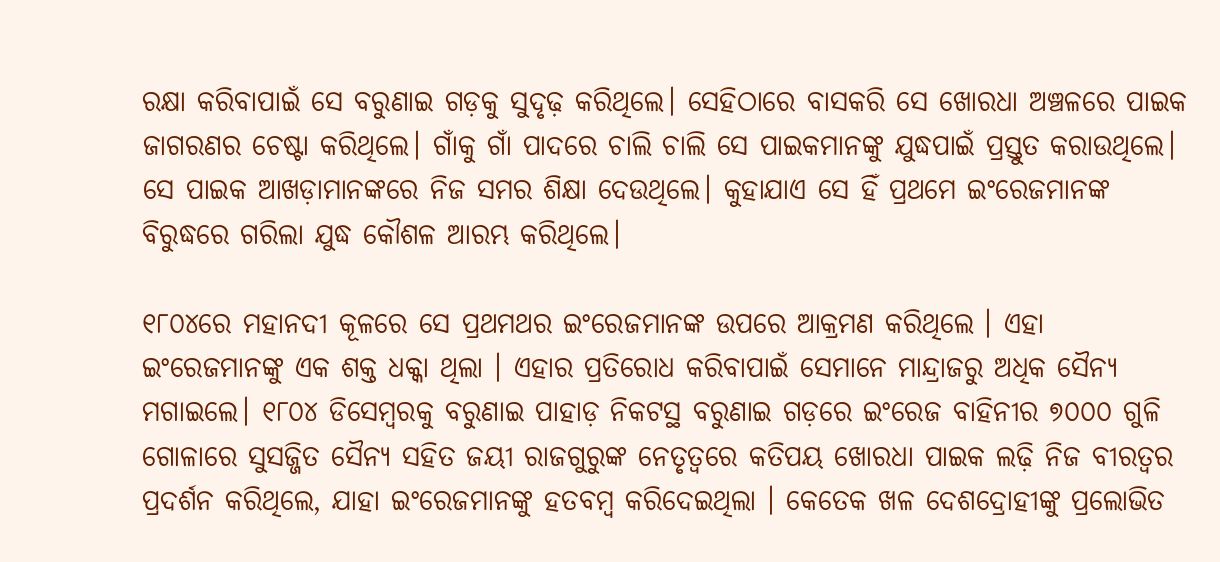ରକ୍ଷା କରିବାପାଇଁ ସେ ବରୁଣାଇ ଗଡ଼କୁ ସୁଦୃଢ଼ କରିଥିଲେ। ସେହିଠାରେ ବାସକରି ସେ ଖୋରଧା ଅଞ୍ଚଳରେ ପାଇକ ଜାଗରଣର ଚେଷ୍ଟା କରିଥିଲେ। ଗାଁକୁ ଗାଁ ପାଦରେ ଚାଲି ଚାଲି ସେ ପାଇକମାନଙ୍କୁ ଯୁଦ୍ଧପାଇଁ ପ୍ରସ୍ତୁତ କରାଉଥିଲେ। ସେ ପାଇକ ଆଖଡ଼ାମାନଙ୍କରେ ନିଜ ସମର ଶିକ୍ଷା ଦେଉଥିଲେ। କୁହାଯାଏ ସେ ହିଁ ପ୍ରଥମେ ଇଂରେଜମାନଙ୍କ ବିରୁଦ୍ଧରେ ଗରିଲା ଯୁଦ୍ଧ କୌଶଳ ଆରମ୍ଭ କରିଥିଲେ।

୧୮୦୪ରେ ମହାନଦୀ କୂଳରେ ସେ ପ୍ରଥମଥର ଇଂରେଜମାନଙ୍କ ଉପରେ ଆକ୍ରମଣ କରିଥିଲେ । ଏହା ଇଂରେଜମାନଙ୍କୁ ଏକ ଶକ୍ତ ଧକ୍କା ଥିଲା । ଏହାର ପ୍ରତିରୋଧ କରିବାପାଇଁ ସେମାନେ ମାନ୍ଦ୍ରାଜରୁ ଅଧିକ ସୈନ୍ୟ ମଗାଇଲେ। ୧୮୦୪ ଡିସେମ୍ବରକୁ ବରୁଣାଇ ପାହାଡ଼ ନିକଟସ୍ଥ ବରୁଣାଇ ଗଡ଼ରେ ଇଂରେଜ ବାହିନୀର ୭୦୦୦ ଗୁଳି ଗୋଳାରେ ସୁସଜ୍ଜିତ ସୈନ୍ୟ ସହିତ ଜୟୀ ରାଜଗୁରୁଙ୍କ ନେତୃତ୍ୱରେ କତିପୟ ଖୋରଧା ପାଇକ ଲଢ଼ି ନିଜ ବୀରତ୍ୱର ପ୍ରଦର୍ଶନ କରିଥିଲେ, ଯାହା ଇଂରେଜମାନଙ୍କୁ ହତବମ୍ବ କରିଦେଇଥିଲା । କେତେକ ଖଳ ଦେଶଦ୍ରୋହୀଙ୍କୁ ପ୍ରଲୋଭିତ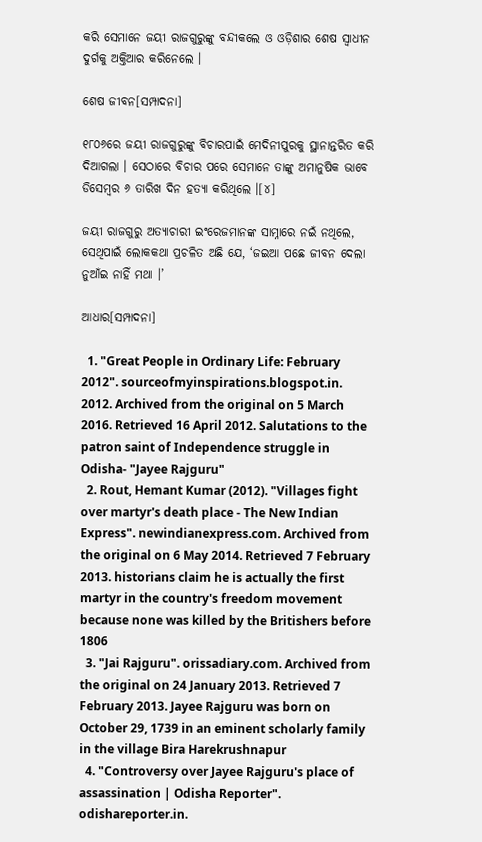କରି ସେମାନେ ଜୟୀ ରାଜଗୁରୁଙ୍କୁ ବନ୍ଦୀକଲେ ଓ ଓଡ଼ିଶାର ଶେଷ ସ୍ୱାଧୀନ ଦୁର୍ଗକୁ ଅକ୍ତିଆର କରିନେଲେ ।

ଶେଷ ଜୀବନ[ସମ୍ପାଦନା]

୧୮୦୬ରେ ଜୟୀ ରାଜଗୁରୁଙ୍କୁ ବିଚାରପାଇଁ ମେଦିନୀପୁରକୁ ସ୍ଥାନାନ୍ତରିତ କରି ଦିଆଗଲା । ସେଠାରେ ବିଚାର ପରେ ସେମାନେ ତାଙ୍କୁ ଅମାନୁଷିକ ଭାବେ ଡିସେମ୍ବର ୬ ତାରିଖ ଦିନ ହତ୍ୟା କରିଥିଲେ ।[୪]

ଜୟୀ ରାଜଗୁରୁ ଅତ୍ୟାଚାରୀ ଇଂରେଜମାନଙ୍କ ସାମ୍ନାରେ ନଇଁ ନଥିଲେ, ସେଥିପାଇଁ ଲୋକକଥା ପ୍ରଚଳିତ ଅଛି ଯେ, ‘ଜଇଆ ପଛେ ଜୀବନ ଦେଲା ନୁଆଁଇ ନାହିଁ ମଥା ।’

ଆଧାର[ସମ୍ପାଦନା]

  1. "Great People in Ordinary Life: February 2012". sourceofmyinspirations.blogspot.in. 2012. Archived from the original on 5 March 2016. Retrieved 16 April 2012. Salutations to the patron saint of Independence struggle in Odisha- "Jayee Rajguru"
  2. Rout, Hemant Kumar (2012). "Villages fight over martyr's death place - The New Indian Express". newindianexpress.com. Archived from the original on 6 May 2014. Retrieved 7 February 2013. historians claim he is actually the first martyr in the country's freedom movement because none was killed by the Britishers before 1806
  3. "Jai Rajguru". orissadiary.com. Archived from the original on 24 January 2013. Retrieved 7 February 2013. Jayee Rajguru was born on October 29, 1739 in an eminent scholarly family in the village Bira Harekrushnapur
  4. "Controversy over Jayee Rajguru's place of assassination | Odisha Reporter". odishareporter.in.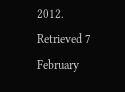2012. Retrieved 7 February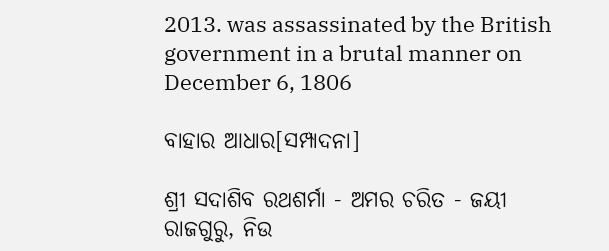2013. was assassinated by the British government in a brutal manner on December 6, 1806

ବାହାର ଆଧାର[ସମ୍ପାଦନା]

ଶ୍ରୀ ସଦାଶିବ ରଥଶର୍ମା - ଅମର ଚରିତ - ଜୟୀ ରାଜଗୁରୁ, ନିଉ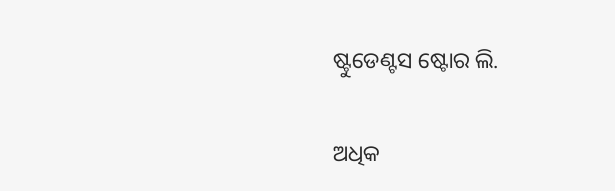ଷ୍ଟୁଡେଣ୍ଟସ ଷ୍ଟୋର ଲି.

ଅଧିକ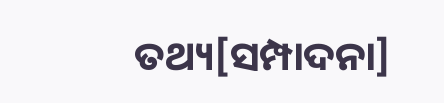ତଥ୍ୟ[ସମ୍ପାଦନା]